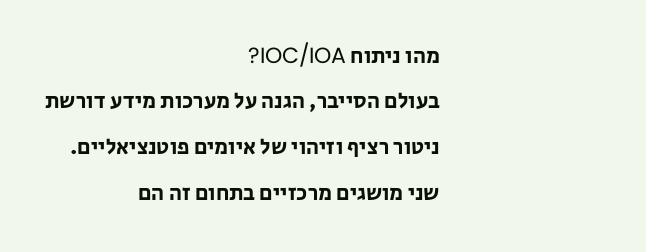מהו ניתוח IOC/IOA?
בעולם הסייבר, הגנה על מערכות מידע דורשת ניטור רציף וזיהוי של איומים פוטנציאליים.
שני מושגים מרכזיים בתחום זה הם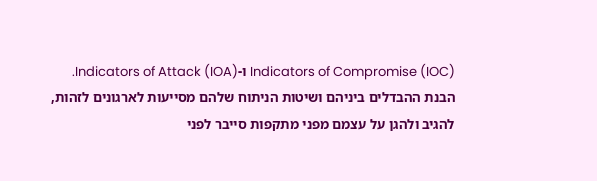Indicators of Compromise (IOC) ו-Indicators of Attack (IOA).
הבנת ההבדלים ביניהם ושיטות הניתוח שלהם מסייעות לארגונים לזהות,
להגיב ולהגן על עצמם מפני מתקפות סייבר לפני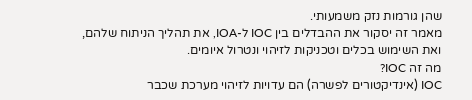שהן גורמות נזק משמעותי.
מאמר זה יסקור את ההבדלים בין IOC ל-IOA, את תהליך הניתוח שלהם,
ואת השימוש בכלים וטכניקות לזיהוי ונטרול איומים.
מה זה IOC?
IOC (אינדיקטורים לפשרה) הם עדויות לזיהוי מערכת שכבר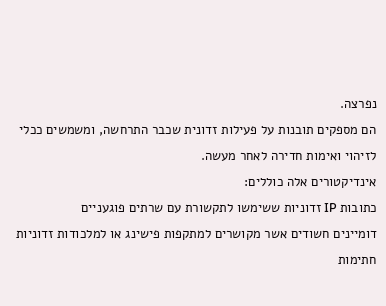נפרצה.
הם מספקים תובנות על פעילות זדונית שכבר התרחשה, ומשמשים ככלי לזיהוי ואימות חדירה לאחר מעשה.
אינדיקטורים אלה כוללים:
כתובות IP זדוניות ששימשו לתקשורת עם שרתים פוגעניים
דומיינים חשודים אשר מקושרים למתקפות פישינג או למלכודות זדוניות
חתימות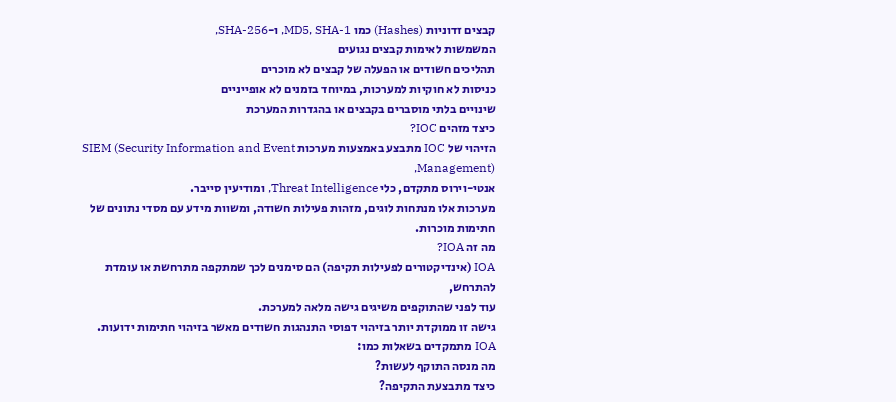קבצים זדוניות (Hashes) כמו MD5, SHA-1, ו-SHA-256,
המשמשות לאימות קבצים נגועים
תהליכים חשודים או הפעלה של קבצים לא מוכרים
כניסות לא חוקיות למערכות, במיוחד בזמנים לא אופייניים
שינויים בלתי מוסברים בקבצים או בהגדרות המערכת
כיצד מזהים IOC?
הזיהוי של IOC מתבצע באמצעות מערכות SIEM (Security Information and Event Management),
אנטי-וירוס מתקדם, כלי Threat Intelligence, ומודיעין סייבר.
מערכות אלו מנתחות לוגים, מזהות פעילות חשודה, ומשוות מידע עם מסדי נתונים של חתימות מוכרות.
מה זה IOA?
IOA (אינדיקטורים לפעילות תקיפה) הם סימנים לכך שמתקפה מתרחשת או עומדת להתרחש,
עוד לפני שהתוקפים משיגים גישה מלאה למערכת.
גישה זו ממוקדת יותר בזיהוי דפוסי התנהגות חשודים מאשר בזיהוי חתימות ידועות.
IOA מתמקדים בשאלות כמו:
מה מנסה התוקף לעשות?
כיצד מתבצעת התקיפה?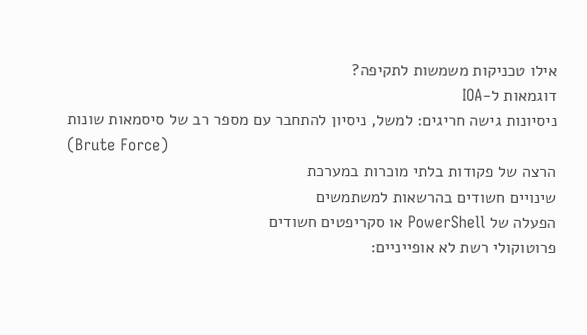אילו טכניקות משמשות לתקיפה?
דוגמאות ל-IOA
ניסיונות גישה חריגים: למשל, ניסיון להתחבר עם מספר רב של סיסמאות שונות
(Brute Force)
הרצה של פקודות בלתי מוכרות במערכת
שינויים חשודים בהרשאות למשתמשים
הפעלה של PowerShell או סקריפטים חשודים
פרוטוקולי רשת לא אופייניים: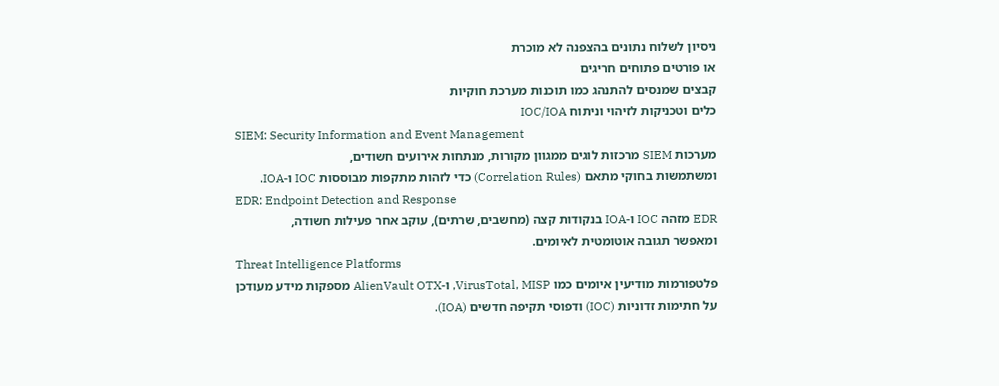ניסיון לשלוח נתונים בהצפנה לא מוכרת
או פורטים פתוחים חריגים
קבצים שמנסים להתנהג כמו תוכנות מערכת חוקיות
כלים וטכניקות לזיהוי וניתוח IOC/IOA
SIEM: Security Information and Event Management
מערכות SIEM מרכזות לוגים ממגוון מקורות, מנתחות אירועים חשודים,
ומשתמשות בחוקי מתאם (Correlation Rules) כדי לזהות מתקפות מבוססות IOC ו-IOA.
EDR: Endpoint Detection and Response
EDR מזהה IOC ו-IOA בנקודות קצה (מחשבים, שרתים), עוקב אחר פעילות חשודה,
ומאפשר תגובה אוטומטית לאיומים.
Threat Intelligence Platforms
פלטפורמות מודיעין איומים כמו VirusTotal, MISP, ו-AlienVault OTX מספקות מידע מעודכן
על חתימות זדוניות (IOC) ודפוסי תקיפה חדשים (IOA).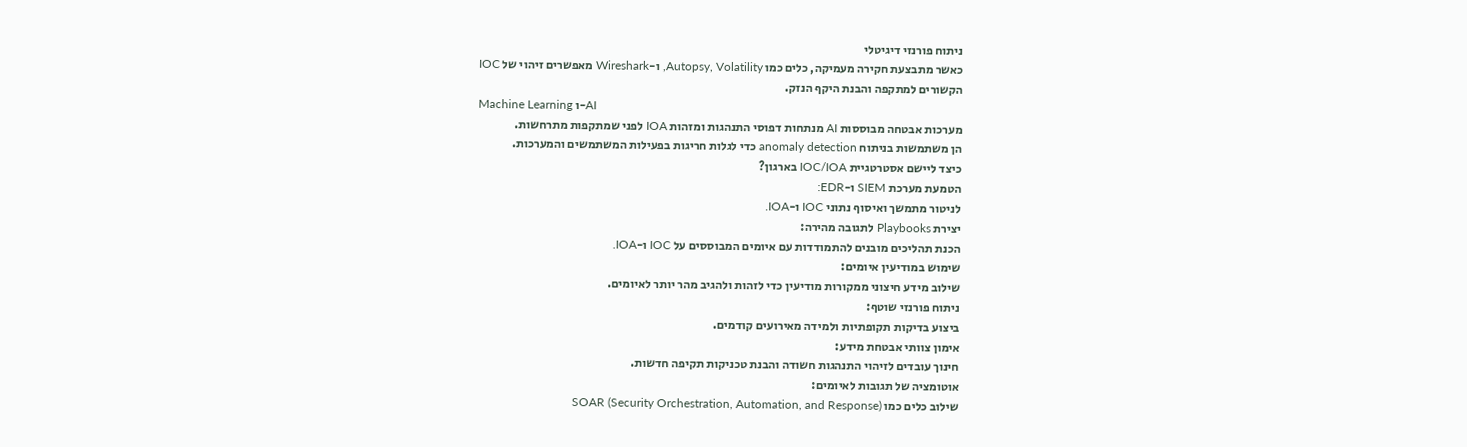ניתוח פורנזי דיגיטלי
כאשר מתבצעת חקירה מעמיקה, כלים כמו Autopsy, Volatility, ו-Wireshark מאפשרים זיהוי של IOC
הקשורים למתקפה והבנת היקף הנזק.
Machine Learning ו-AI
מערכות אבטחה מבוססות AI מנתחות דפוסי התנהגות ומזהות IOA לפני שמתקפות מתרחשות.
הן משתמשות בניתוח anomaly detection כדי לגלות חריגות בפעילות המשתמשים והמערכות.
כיצד ליישם אסטרטגיית IOC/IOA בארגון?
הטמעת מערכת SIEM ו-EDR:
לניטור מתמשך ואיסוף נתוני IOC ו-IOA.
יצירת Playbooks לתגובה מהירה:
הכנת תהליכים מובנים להתמודדות עם איומים המבוססים על IOC ו-IOA.
שימוש במודיעין איומים:
שילוב מידע חיצוני ממקורות מודיעין כדי לזהות ולהגיב מהר יותר לאיומים.
ניתוח פורנזי שוטף:
ביצוע בדיקות תקופתיות ולמידה מאירועים קודמים.
אימון צוותי אבטחת מידע:
חינוך עובדים לזיהוי התנהגות חשודה והבנת טכניקות תקיפה חדשות.
אוטומציה של תגובות לאיומים:
שילוב כלים כמו SOAR (Security Orchestration, Automation, and Response)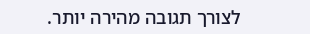לצורך תגובה מהירה יותר.